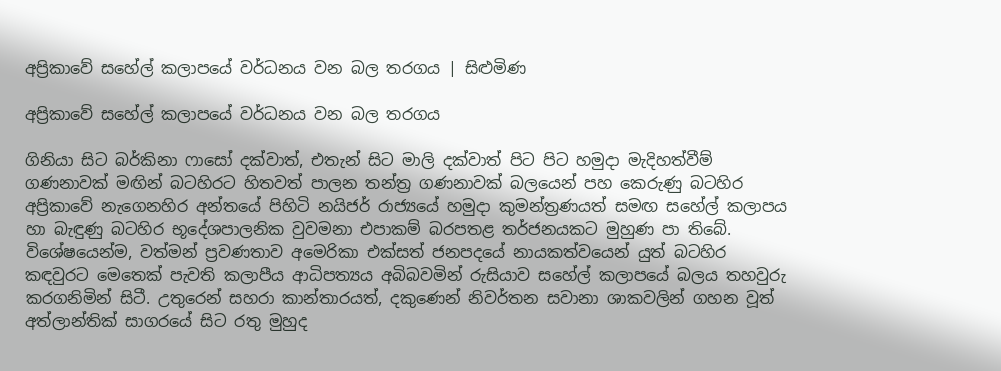අප්‍රිකාවේ සහේල් කලාපයේ වර්ධනය වන බල තරගය | සිළුමිණ

අප්‍රිකාවේ සහේල් කලාපයේ වර්ධනය වන බල තරගය

ගිනියා සිට බර්කිනා ෆාසෝ දක්වාත්, එතැන් සිට මාලි දක්වාත් පිට පිට හමුදා මැදිහත්වීම් ගණනාවක් මඟින් බටහිරට හිතවත් පාලන තන්ත්‍ර ගණනාවක් බලයෙන් පහ කෙරුණු බටහිර අප්‍රිකාවේ නැගෙනහිර අන්තයේ පිහිටි නයිජර් රාජ්‍යයේ හමුදා කුමන්ත්‍රණයත් සමඟ සහේල් කලාපය හා බැඳුණු බටහිර භූදේශපාලනික වුවමනා එපාකම් බරපතළ තර්ජනයකට මුහුණ පා තිබේ. විශේෂයෙන්ම, වත්මන් ප්‍රවණතාව අමෙරිකා එක්සත් ජනපදයේ නායකත්වයෙන් යුත් බටහිර කඳවුරට මෙතෙක් පැවති කලාපීය ආධිපත්‍යය අබිබවමින් රුසියාව සහේල් කලාපයේ බලය තහවුරු කරගනිමින් සිටී. උතුරෙන් සහරා කාන්තාරයත්, දකුණෙන් නිවර්තන සවානා ශාකවලින් ගහන වූත් අත්ලාන්තික් සාගරයේ සිට රතු මුහුද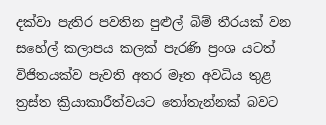දක්වා පැතිර පවතින පුළුල් බිම් තීරයක් වන සහේල් කලාපය කලක් පැරණි ප්‍රංශ යටත් විජිතයක්ව පැවති අතර මෑත අවධිය තුළ ත්‍රස්ත ක්‍රියාකාරීත්වයට තෝතැන්නක් බවට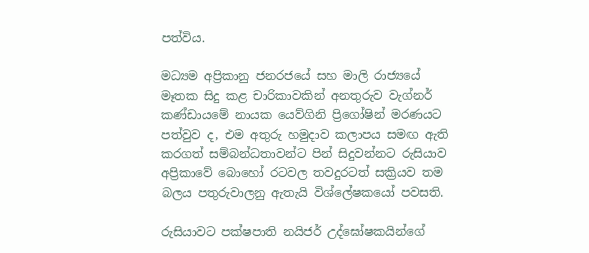පත්විය.

මධ්‍යම අප්‍රිකානු ජනරජයේ සහ මාලි රාජ්‍යයේ මෑතක සිදු කළ චාරිකාවකින් අනතුරුව වැග්නර් කණ්ඩායමේ නායක යෙව්ගිනි ප්‍රිගෝෂින් මරණයට පත්වුව ද, එම අතුරු හමුදාව කලාපය සමඟ ඇති කරගත් සම්බන්ධතාවන්ට පින් සිදුවන්නට රුසියාව අප්‍රිකාවේ බොහෝ රටවල තවදුරටත් සක්‍රියව තම බලය පතුරුවාලනු ඇතැයි වි‍ශ්ලේෂකයෝ පවසති.

රුසියාවට පක්ෂපාති නයිජර් උද්ඝෝෂකයින්ගේ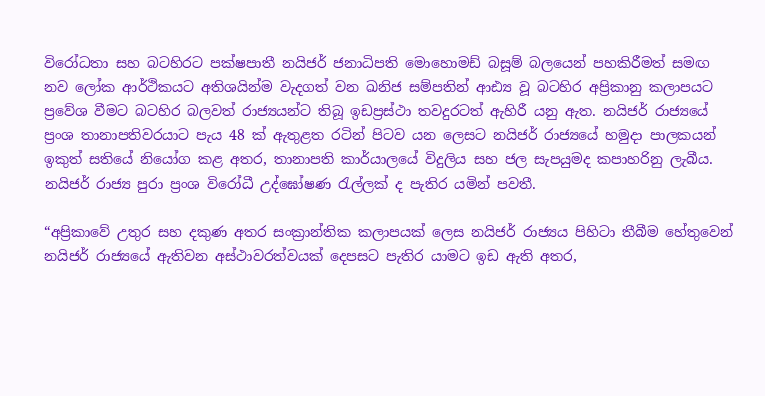විරෝධතා සහ බටහිරට පක්ෂපාතී නයිජර් ජනාධිපති මොහොමඩ් බසූම් බලයෙන් පහකිරීමත් සමඟ නව ලෝක ආර්ථිකයට අතිශයින්ම වැදගත් වන ඛනිජ සම්පතින් ආඪ්‍ය වූ බටහිර අප්‍රිකානු කලාපයට ප්‍රවේශ වීමට බටහිර බලවත් රාජ්‍යයන්ට තිබූ ඉඩප්‍රස්ථා තවදුරටත් ඇහිරී යනු ඇත. නයිජර් රාජ්‍යයේ ප්‍රංශ තානාපතිවරයාට පැය 48 ක් ඇතුළත රටින් පිටව යන ලෙසට නයිජර් රාජ්‍යයේ හමුදා පාලකයන් ඉකුත් සතියේ නියෝග කළ අතර, තානාපති කාර්යාලයේ විදුලිය සහ ජල සැපයුමද කපාහරිනු ලැබීය. නයිජර් රාජ්‍ය පුරා ප්‍රංශ විරෝධී උද්ඝෝෂණ රැල්ලක් ද පැතිර යමින් පවතී.

“අප්‍රිකාවේ උතුර සහ දකුණ අතර සංක්‍රාන්තික කලාපයක් ලෙස නයිජර් රාජ්‍යය පිහිටා තීබීම හේතුවෙන් නයිජර් රාජ්‍යයේ ඇතිවන අස්ථාවරත්වයක් දෙපසට පැතිර යාමට ඉඩ ඇති අතර,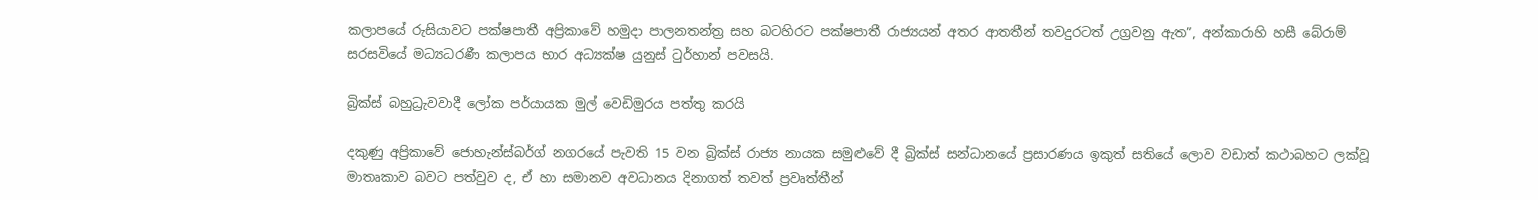කලාපයේ රුසියාවට පක්ෂපාතී අප්‍රිකාවේ හමුදා පාලනතන්ත්‍ර සහ බටහිරට පක්ෂපාතී රාජ්‍යයන් අතර ආතතීන් තවදුරටත් උග්‍රවනු ඇත”, අන්කාරාහි හසී බේරාම් සරසවියේ මධ්‍යධරණී කලාපය භාර අධ්‍යක්ෂ යුනුස් ටුර්හාන් පවසයි.

බ්‍රික්ස් බහුධ්‍රැවවාදී ලෝක පර්යායක මුල් වෙඩිමුරය පත්තු කරයි

දකුණු අප්‍රිකාවේ ජොහැන්ස්බර්ග් නගරයේ පැවති 15 වන බ්‍රික්ස් රාජ්‍ය නායක සමුළුවේ දී බ්‍රික්ස් සන්ධානයේ ප්‍රසාරණය ඉකුත් සතියේ ලොව වඩාත් කථාබහට ලක්වූ මාතෘකාව බවට පත්වුව ද, ඒ හා සමානව අවධානය දිනාගත් තවත් ප්‍රවෘත්තීන්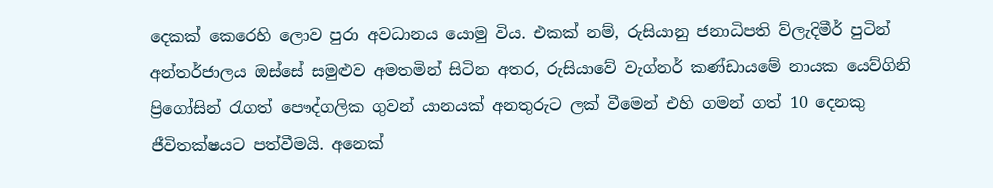දෙකක් කෙරෙහි ලොව පුරා අවධානය යොමු විය. එකක් නම්, රුසියානු ජනාධිපති ව්ලැදිමීර් පුටින් අන්තර්ජාලය ඔස්සේ සමුළුව අමතමින් සිටින අතර, රුසියාවේ වැග්නර් කණ්ඩායමේ නායක යෙව්ගිනි ප්‍රිගෝසින් රැගත් පෞද්ගලික ගුවන් යානයක් අනතුරුට ලක් වීමෙන් එහි ගමන් ගත් 10 දෙනකු ජීවිතක්ෂයට පත්වීමයි. අනෙක්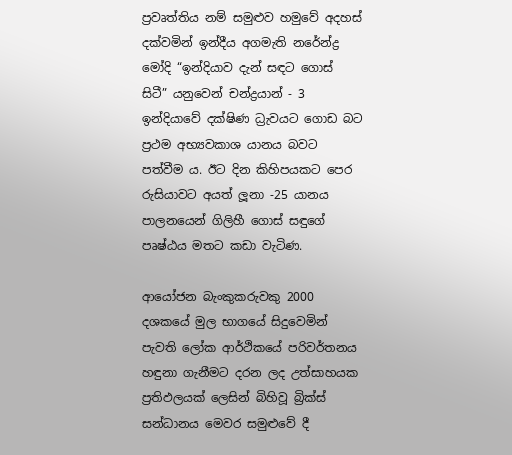ප්‍රවෘත්තිය නම් සමුළුව හමුවේ අදහස් දක්වමින් ඉන්දීය අගමැති නරේන්ද්‍ර මෝදි “ඉන්දියාව දැන් සඳට ගොස් සිටී” යනුවෙන් චන්ද්‍රයාන් - 3 ඉන්දියාවේ දක්ෂිණ ධ්‍රැවයට ගොඩ බට ප්‍රථම අභ්‍යවකාශ යානය බවට පත්වීම ය. ඊට දින කිහිපයකට පෙර රුසියාවට අයත් ලූනා -25 යානය පාලනයෙන් ගිලිහී ගොස් සඳුගේ පෘෂ්ඨය මතට කඩා වැටිණ.

ආයෝජන බැංකුකරුවකු 2000 දශකයේ මුල භාගයේ සිදුවෙමින් පැවති ලෝක ආර්ථිකයේ පරිවර්තනය හඳුනා ගැනීමට දරන ලද උත්සාහයක ප්‍රතිඵලයක් ලෙසින් බිහිවූ බ්‍රික්ස් සන්ධානය මෙවර සමුළුවේ දී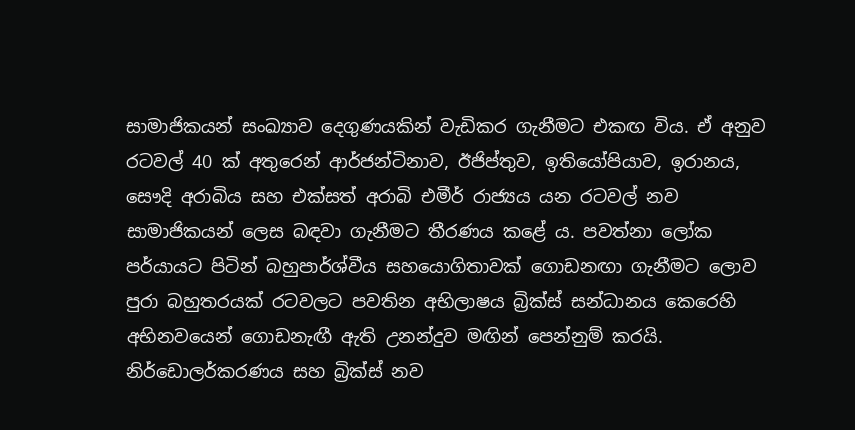සාමාජිකයන් සංඛ්‍යාව දෙගුණයකින් වැඩිකර ගැනීමට එකඟ විය. ඒ අනුව රටවල් 40 ක් අතුරෙන් ආර්ජන්ටිනාව, ඊජිප්තුව, ඉතියෝපියාව, ඉරානය, සෞදි අරාබිය සහ එක්සත් අරාබි එමීර් රාජ්‍යය යන රටවල් නව සාමාජිකයන් ලෙස බඳවා ගැනීමට තීරණය කළේ ය. පවත්නා ලෝක පර්යායට පිටින් බහුපාර්ශ්වීය සහයොගිතාවක් ගොඩනඟා ගැනීමට ලොව පුරා බහුතරයක් රටවලට පවතින අභිලාෂය බ්‍රික්ස් සන්ධානය කෙරෙහි අභිනවයෙන් ගොඩනැඟී ඇති උනන්දුව මඟින් පෙන්නුම් කරයි. නිර්ඩොලර්කරණය සහ බ්‍රික්ස් නව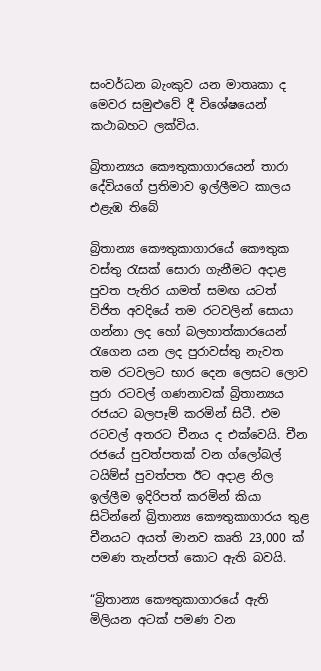සංවර්ධන බැංකුව යන මාතෘකා ද මෙවර සමුළුවේ දී විශේෂයෙන් කථාබහට ලක්විය.

බ්‍රිතාන්‍යය කෞතුකාගාරයෙන් තාරා දේවියගේ ප්‍රතිමාව ඉල්ලීමට කාලය එළැඹ තිබේ

බ්‍රිතාන්‍ය කෞතුකාගාරයේ කෞතුක වස්තු රැසක් සොරා ගැනීමට අදාළ පුවත පැතිර යාමත් සමඟ යටත් විජිත අවදියේ තම රටවලින් සොයා ගන්නා ලද හෝ බලහාත්කාරයෙන් රැගෙන යන ලද පුරාවස්තු නැවත තම රටවලට භාර දෙන ලෙසට ලොව පුරා රටවල් ගණනාවක් බ්‍රිතාන්‍යය රජයට බලපෑම් කරමින් සිටී. එම රටවල් අතරට චීනය ද එක්වෙයි. චීන රජයේ පුවත්පතක් වන ග්ලෝබල් ටයිම්ස් පුවත්පත ඊට අදාළ නිල ඉල්ලීම ඉදිරිපත් කරමින් කියා සිටින්නේ බ්‍රිතාන්‍ය කෞතුකාගාරය තුළ චීනයට අයත් මානව කෘති 23,000 ක් පමණ තැන්පත් කොට ඇති බවයි.

“බ්‍රිතාන්‍ය කෞතුකාගාරයේ ඇති මිලියන අටක් පමණ වන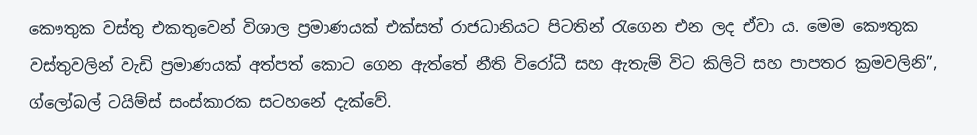කෞතුක වස්තු එකතුවෙන් විශාල ප්‍රමාණයක් එක්සත් රාජධානියට පිටතින් රැගෙන එන ලද ඒවා ය. මෙම කෞතුක වස්තුවලින් වැඩි ප්‍රමාණයක් අත්පත් කොට ගෙන ඇත්තේ නීති විරෝධී සහ ඇතැම් විට කිලිටි සහ පාපතර ක්‍රමවලිනි”, ග්ලෝබල් ටයිම්ස් සංස්කාරක සටහනේ දැක්වේ.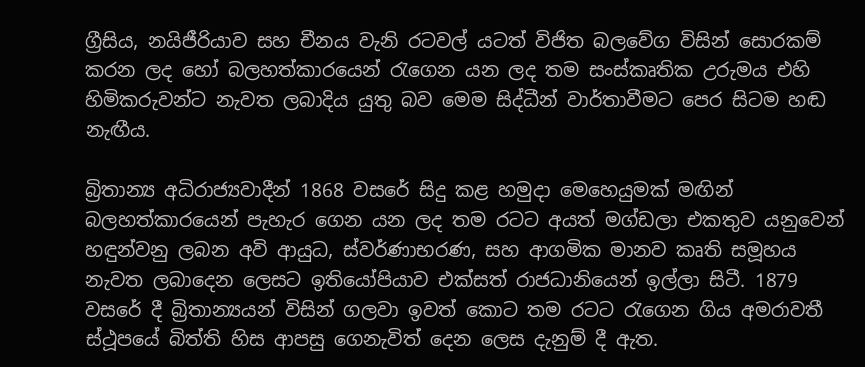ග්‍රීසිය, නයිජීරියාව සහ චීනය වැනි රටවල් යටත් විජිත බලවේග විසින් සොරකම් කරන ලද හෝ බලහත්කාරයෙන් රැගෙන යන ලද තම සංස්කෘතික උරුමය එහි හිමිකරුවන්ට නැවත ලබාදිය යුතු බව මෙම සිද්ධීන් වාර්තාවීමට පෙර සිටම හඬ නැඟීය.

බ්‍රිතාන්‍ය අධිරාජ්‍යවාදීන් 1868 වසරේ සිදු කළ හමුදා මෙහෙයුමක් මඟින් බලහත්කාරයෙන් පැහැර ගෙන යන ලද තම රටට අයත් මග්ඩලා එකතුව යනුවෙන් හඳුන්වනු ලබන අවි ආයුධ, ස්වර්ණාභරණ, සහ ආගමික මානව කෘති සමූහය නැවත ලබාදෙන ලෙසට ඉතියෝපියාව එක්සත් රාජධානියෙන් ඉල්ලා සිටී. 1879 වසරේ දී බ්‍රිතාන්‍යයන් විසින් ගලවා ඉවත් කොට තම රටට රැගෙන ගිය අමරාවතී ස්ථූපයේ බිත්ති හිස ආපසු ගෙනැවිත් දෙන ලෙස දැනුම් දී ඇත.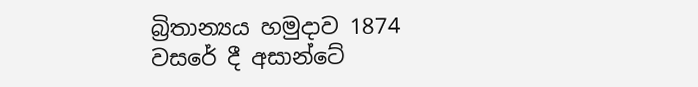බ්‍රිතාන්‍යය හමුදාව 1874 වසරේ දී අසාන්ටේ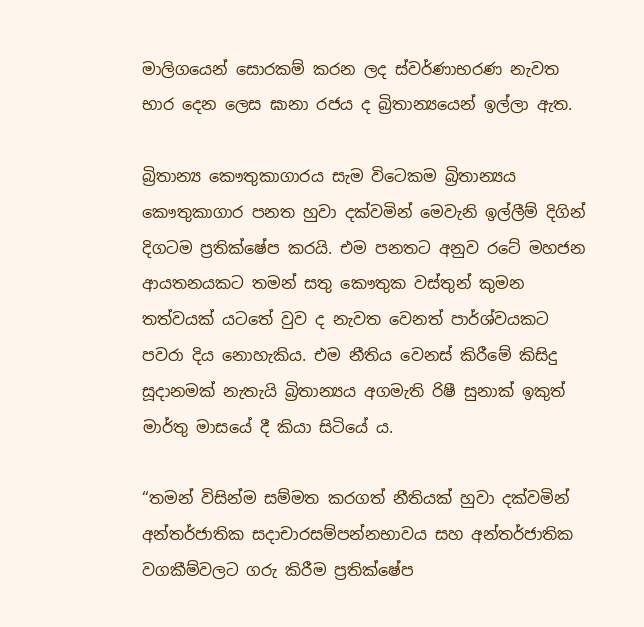මාලිගයෙන් සොරකම් කරන ලද ස්වර්ණාභරණ නැවත භාර දෙන ලෙස ඝානා රජය ද බ්‍රිතාන්‍යයෙන් ඉල්ලා ඇත.

බ්‍රිතාන්‍ය කෞතුකාගාරය සැම විටෙකම බ්‍රිතාන්‍යය කෞතුකාගාර පනත හුවා දක්වමින් මෙවැනි ඉල්ලීම් දිගින් දිගටම ප්‍රතික්ෂේප කරයි. එම පනතට අනුව රටේ මහජන ආයතනයකට තමන් සතු කෞතුක වස්තුන් කුමන තත්වයක් යටතේ වුව ද නැවත වෙනත් පාර්ශ්වයකට පවරා දිය නොහැකිය. එම නීතිය වෙනස් කිරීමේ කිසිදු සූදානමක් නැතැයි බ්‍රිතාන්‍යය අගමැති රිෂී සුනාක් ඉකුත් මාර්තු මාසයේ දී කියා සිටියේ ය.

“තමන් විසින්ම සම්මත කරගත් නීතියක් හුවා දක්වමින් අන්තර්ජාතික සදාචාරසම්පන්නභාවය සහ අන්තර්ජාතික වගකීම්වලට ගරු කිරීම ප්‍රතික්ෂේප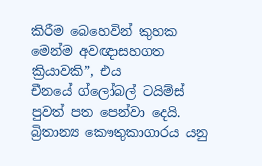කිරීම බෙහෙවින් කුහක මෙන්ම අවඥාසහගත ක්‍රියාවකි”, එය චීනයේ ‍ග්ලෝබල් ටයිම්ස් පුවත් පත පෙන්වා දෙයි. බ්‍රිතාන්‍ය කෞතුකාගාරය යනු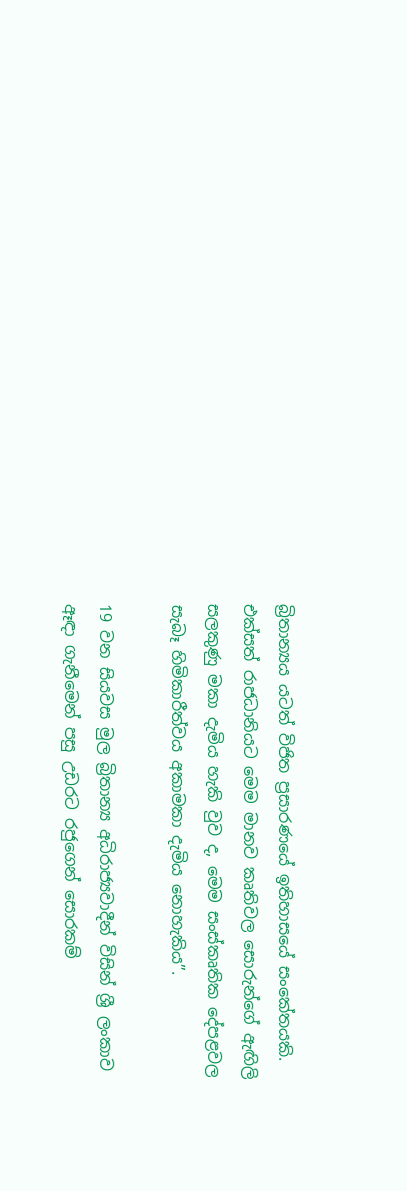බ්‍රිතාන්‍යය යටත් විජිත ප්‍රසාරණයේ ඉතිහාසයේ සංකේතයකි. එක්සත් රාජධානියට මෙම මානව කෘතිවල සොරුන්ගේ ඇඟිලි සලකුණු මකා දැමිය හැකි වුව ද, මෙම සංස්කෘතික දේපළවල සැබෑ හිමිකාරීත්වය අකාමකා දැමිය නොහැකිය”.

19 වන සියවස මුල බ්‍රිතාන්‍ය අධිරාජ්‍යවාදීන් විසින් ශ්‍රී ලංකාව ඈඳා ගැනීමෙන් පසු උඩරට රජුගෙන් සොරකම්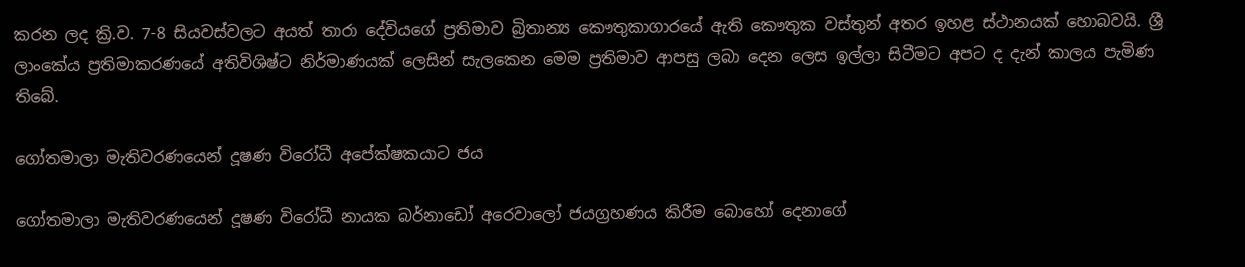කරන ලද ක්‍රි.ව. 7-8 සියවස්වලට අයත් තාරා දේවියගේ ප්‍රතිමාව බ්‍රිතාන්‍ය කෞතුකාගාරයේ ඇති කෞතුක වස්තුන් අතර ඉහළ ස්ථානයක් හොබවයි. ශ්‍රී ලාංකේය ප්‍රතිමාකරණයේ අතිවිශිෂ්ට නිර්මාණයක් ලෙසින් සැලකෙන මෙම ප්‍රතිමාව ආපසු ලබා දෙන ලෙස ඉල්ලා සිටීමට අපට ද දැන් කාලය පැමිණ තිබේ.

ගෝතමාලා මැතිවරණයෙන් දූෂණ විරෝධී අපේක්ෂකයාට ජය

ගෝතමාලා මැතිවරණයෙන් දූෂණ විරෝධී නායක බර්නාඩෝ අරෙවාලෝ ජයග්‍රහණය කිරීම බොහෝ දෙනාගේ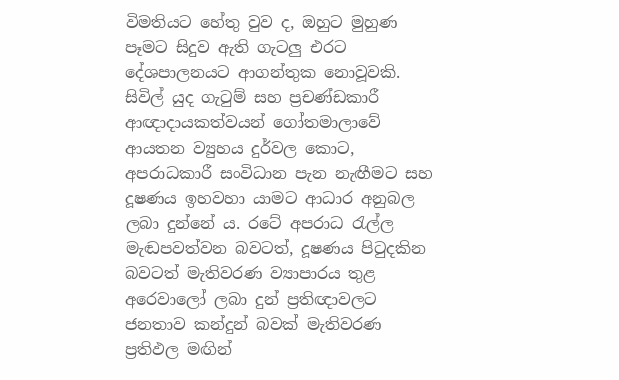විමතියට හේතු වුව ද, ඔහුට මුහුණ පෑමට සිදුව ඇති ගැටලු එරට දේශපාලනයට ආගන්තුක නොවූවකි. සිවිල් යුද ගැටුම් සහ ප්‍රචණ්ඩකාරී ආඥාදායකත්වයන් ගෝතමාලාවේ ආයතන ව්‍යුහය දුර්වල කොට, අපරාධකාරී සංවිධාන පැන නැඟීමට සහ දූෂණය ඉහවහා යාමට ආධාර අනුබල ලබා දුන්නේ ය. රටේ අපරාධ රැල්ල මැඬපවත්වන බවටත්, දූෂණය පිටුදකින බවටත් මැතිවරණ ව්‍යාපාරය තුළ අරෙවාලෝ ලබා දුන් ප්‍රතිඥාවලට ජනතාව කන්දුන් බවක් මැතිවරණ ප්‍රතිඵල මඟින්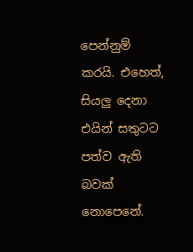පෙන්නුම් කරයි. එහෙත්, සියලු දෙනා එයින් සතුටට පත්ව ඇති බවක් නොපෙනේ.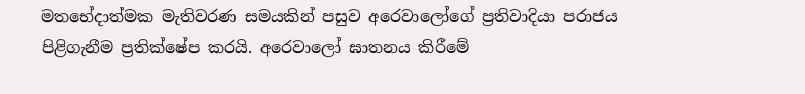මතභේදාත්මක මැතිවරණ සමයකින් පසුව අරෙවාලෝගේ ප්‍රතිවාදියා පරාජය පිළිගැනීම ප්‍රතික්ෂේප කරයි. අරෙවාලෝ ඝාතනය කිරීමේ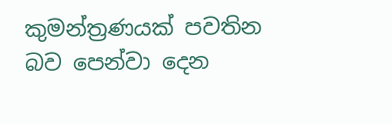කුමන්ත්‍රණයක් පවතින බව පෙන්වා දෙන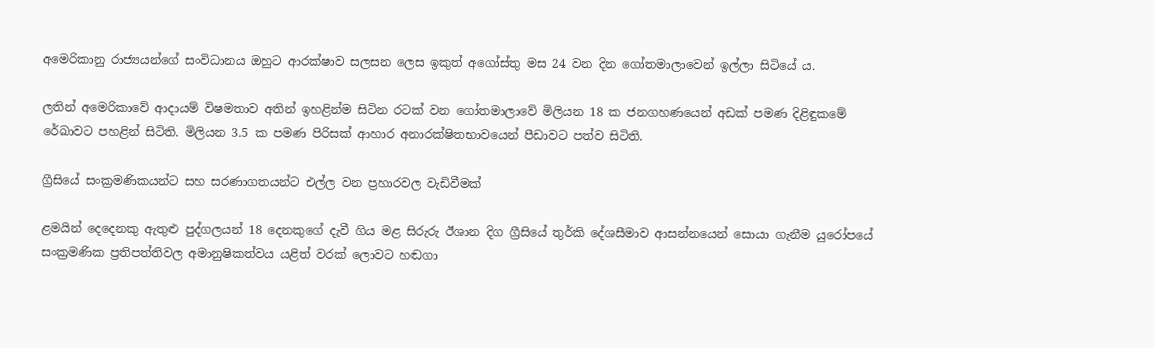අමෙරිකානු රාජ්‍යයන්ගේ සංවිධානය ඔහුට ආරක්ෂාව සලසන ලෙස ඉකුත් අගෝස්තු මස 24 වන දින ගෝතමාලාවෙන් ඉල්ලා සිටියේ ය.

ලතින් අමෙරිකාවේ ආදායම් විෂමතාව අතින් ඉහළින්ම සිටින රටක් වන ගෝතමාලාවේ මිලියන 18 ක ජනගහණයෙන් අඩක් පමණ දිළිඳුකමේ රේඛාවට පහළින් සිටිති. මිලියන 3.5 ක පමණ පිරිසක් ආහාර අනාරක්ෂිතභාවයෙන් පීඩාවට පත්ව සිටිති.

ග්‍රීසියේ සංක්‍රමණිකයන්ට සහ සරණාගතයන්ට එල්ල වන ප්‍රහාරවල වැඩිවීමක්

ළමයින් දෙදෙනකු ඇතුළු පුද්ගලයන් 18 දෙනකුගේ දැවී ගිය මළ සිරුරු ඊශාන දිග ග්‍රීසියේ තුර්කි දේශසීමාව ආසන්නයෙන් සොයා ගැනීම යුරෝපයේ සංක්‍රමණික ප්‍රතිපත්තිවල අමානුෂිකත්වය යළිත් වරක් ලොවට හඬගා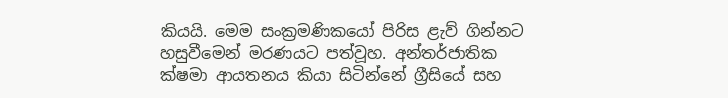කියයි. මෙම සංක්‍රමණිකයෝ පිරිස ළැව් ගින්නට හසුවීමෙන් මරණයට පත්වූහ. අන්තර්ජාතික ක්ෂමා ආයතනය කියා සිටින්නේ ග්‍රීසියේ සහ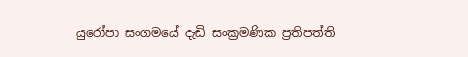යුරෝපා සංගමයේ දැඩි සංක්‍රමණික ප්‍රතිපත්ති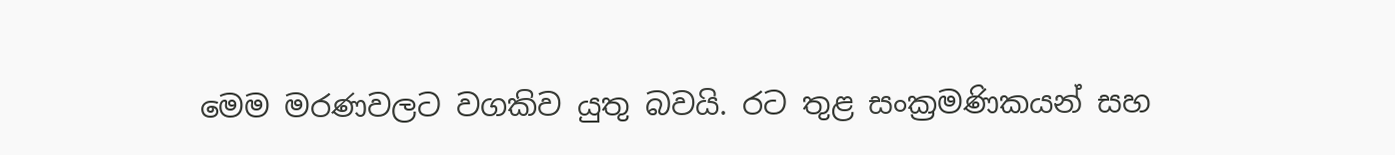මෙම මරණවලට වගකිව යුතු බවයි. ර‍ට තුළ සංක්‍රමණිකයන් සහ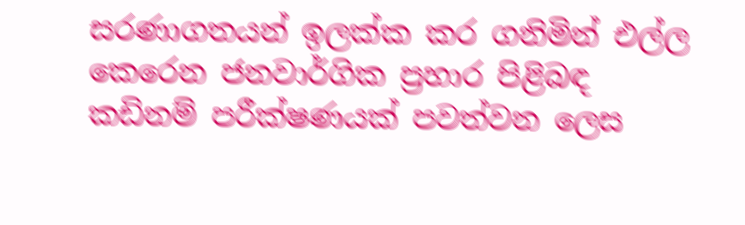සරණාගතයන් ඉලක්ක කර ගනිමින් එල්ල කෙරෙන ජනවාර්ගික ප්‍රහාර පිළිබඳ කඩිනම් පරීක්ෂණයක් පවත්වන ලෙස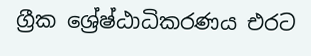ග්‍රීක ශ්‍රේෂ්ඨාධිකරණය එරට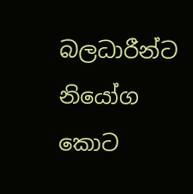බලධාරීන්ට නියෝග කොට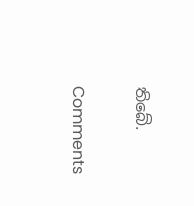තිබේ.

Comments